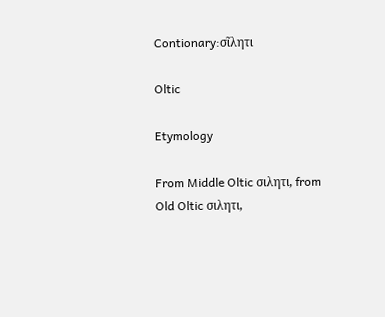Contionary:σῖλητι

Oltic

Etymology

From Middle Oltic σιλητι, from Old Oltic σιλητι,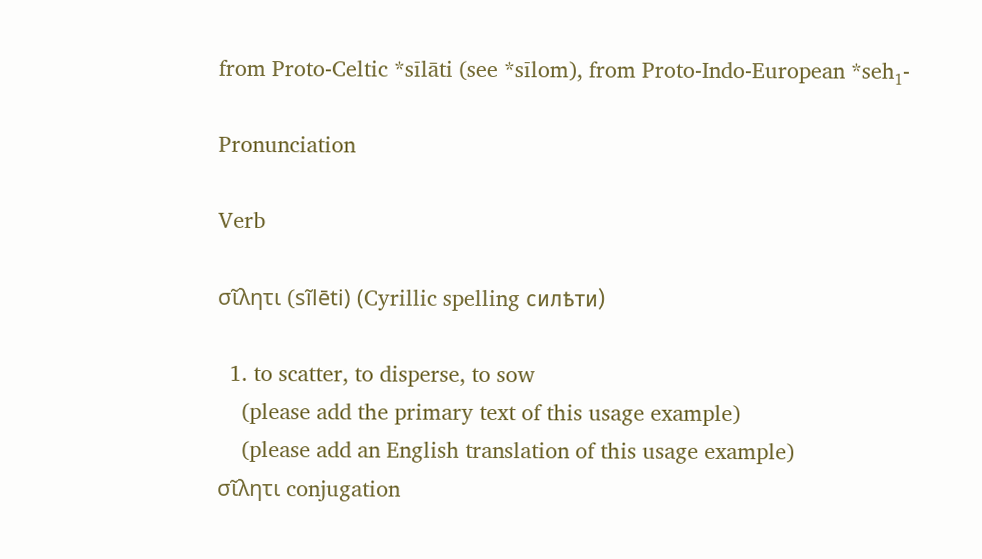from Proto-Celtic *sīlāti (see *sīlom), from Proto-Indo-European *seh₁-

Pronunciation

Verb

σῖλητι (si͂lēti) (Cyrillic spelling силѣти)

  1. to scatter, to disperse, to sow
    (please add the primary text of this usage example)
    (please add an English translation of this usage example)
σῖλητι conjugation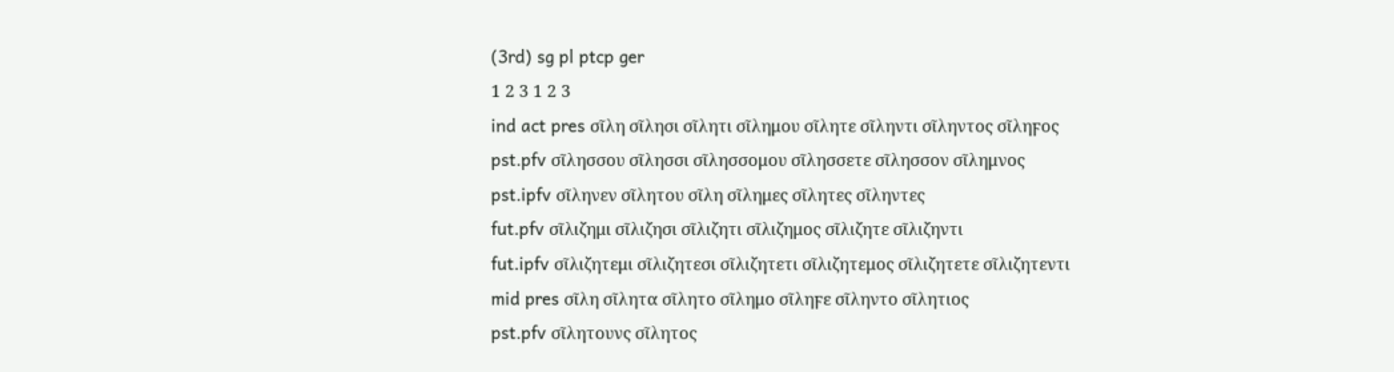(3rd) sg pl ptcp ger
1 2 3 1 2 3
ind act pres σῖλη σῖλησι σῖλητι σῖλημου σῖλητε σῖληντι σῖληντος σῖληϝος
pst.pfv σῖλησσου σῖλησσι σῖλησσομου σῖλησσετε σῖλησσον σῖλημνος
pst.ipfv σῖληνεν σῖλητου σῖλη σῖλημες σῖλητες σῖληντες
fut.pfv σῖλιζημι σῖλιζησι σῖλιζητι σῖλιζημος σῖλιζητε σῖλιζηντι
fut.ipfv σῖλιζητεμι σῖλιζητεσι σῖλιζητετι σῖλιζητεμος σῖλιζητετε σῖλιζητεντι
mid pres σῖλη σῖλητα σῖλητο σῖλημο σῖληϝε σῖληντο σῖλητιος
pst.pfv σῖλητουνς σῖλητος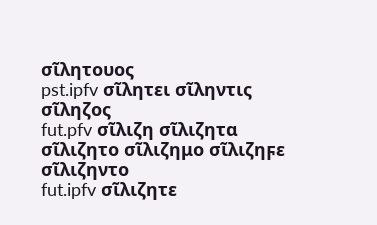σῖλητουος
pst.ipfv σῖλητει σῖληντις σῖληζος
fut.pfv σῖλιζη σῖλιζητα σῖλιζητο σῖλιζημο σῖλιζηϝε σῖλιζηντο
fut.ipfv σῖλιζητε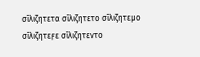σῖλιζητετα σῖλιζητετο σῖλιζητεμο σῖλιζητεϝε σῖλιζητεντο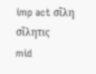imp act σῖλη σῖλητις
mid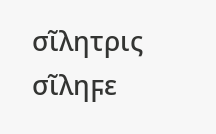σῖλητρις σῖληϝε